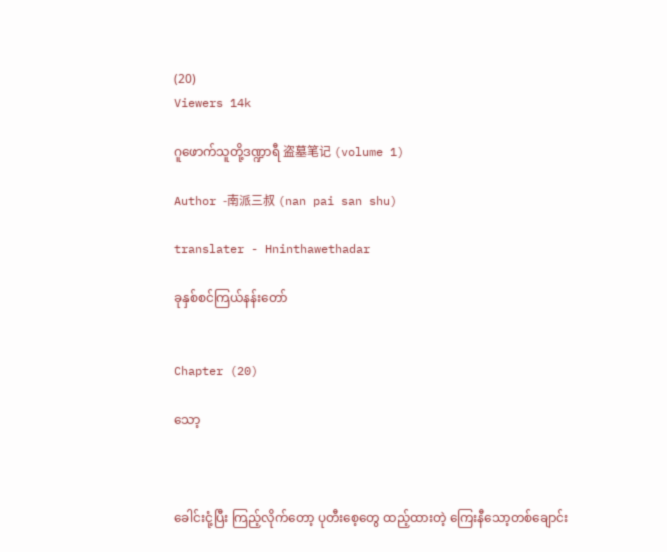(20)
Viewers 14k

ဂူဖောက်သူတို့ဒဏ္ဍာရီ 盗墓笔记 (volume 1)

Author -南派三叔 (nan pai san shu)

translater - Hninthawethadar

ခုနှစ်စင်ကြယ်နန်းတော်


Chapter (20)

သော့



ခေါင်းငုံ့ပြီး ကြည့်လိုက်တော့ ပုတီးစေ့တွေ ထည့်ထားတဲ့ ကြေးနီသော့တစ်ချောင်း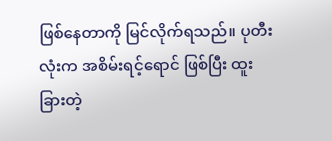ဖြစ်နေတာကို မြင်လိုက်ရသည်။ ပုတီးလုံးက အစိမ်းရင့်ရောင် ဖြစ်ပြီး ထူးခြားတဲ့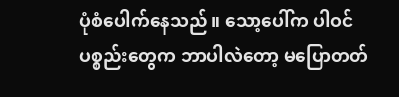ပုံစံပေါက်နေသည်။ သော့ပေါ်က ပါဝင်ပစ္စည်းတွေက ဘာပါလဲတော့ မပြောတတ်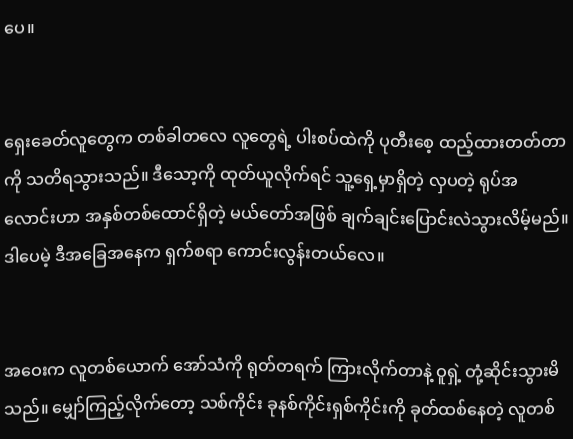ပေ။


ရှေးခေတ်လူတွေက တစ်ခါတလေ လူတွေရဲ့ ပါးစပ်ထဲကို ပုတီးစေ့ ထည့်ထားတတ်တာကို သတိရသွားသည်။ ဒီသော့ကို ထုတ်ယူလိုက်ရင် သူ့ရှေ့မှာရှိတဲ့ လှပတဲ့ ရုပ်အလောင်းဟာ အနှစ်တစ်ထောင်ရှိတဲ့ မယ်တော်အဖြစ် ချက်ချင်းပြောင်းလဲသွားလိမ့်မည်။ ဒါပေမဲ့ ဒီအခြေအနေက ရှက်စရာ ကောင်းလွန်းတယ်လေ။


အဝေးက လူတစ်ယောက် အော်သံကို ရုတ်တရက် ကြားလိုက်တာနဲ့ ဝူရှဲ့ တုံ့ဆိုင်းသွားမိသည်။ မျှော်ကြည့်လိုက်တော့ သစ်ကိုင်း ခုနစ်ကိုင်းရှစ်ကိုင်းကို ခုတ်ထစ်နေတဲ့ လူတစ်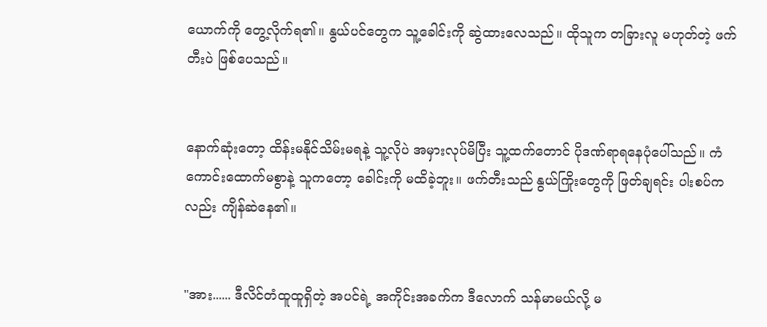ယောက်ကို တွေ့လိုက်ရ၏။ နွယ်ပင်တွေက သူ့ခေါင်းကို ဆွဲထားလေသည်။ ထိုသူက တခြားလူ မဟုတ်တဲ့ ဖက်တီးပဲ ဖြစ်ပေသည်။


နောက်ဆုံးတော့ ထိန်းမနိုင်သိမ်းမရနဲ့ သူ့လိုပဲ အမှားလုပ်မိပြီး သူ့ထက်တောင် ပိုဒဏ်ရာရနေပုံပေါ်သည်။ ကံကောင်းထောက်မစွာနဲ့ သူကတော့ ခေါင်းကို မထိခဲ့ဘူး။ ဖက်တီးသည် နွယ်ကြိုးတွေကို ဖြတ်ချရင်း ပါးစပ်ကလည်း ကျိန်ဆဲနေ၏။


"အား...... ဒီလိင်တံထူထူရှိတဲ့ အပင်ရဲ့ အကိုင်းအခက်က ဒီလောက် သန်မာမယ်လို့ မ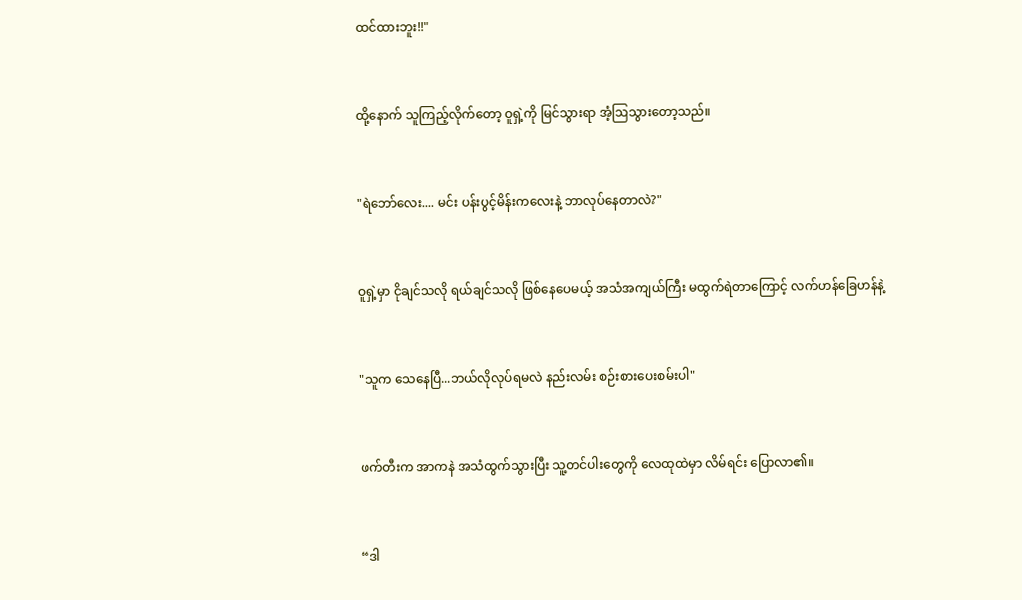ထင်ထားဘူး!!"


ထို့နောက် သူကြည့်လိုက်တော့ ဝူရှဲ့ကို မြင်သွားရာ အံ့ဩသွားတော့သည်။


"ရဲဘော်လေး.... မင်း ပန်းပွင့်မိန်းကလေးနဲ့ ဘာလုပ်နေတာလဲ?"


ဝူရှဲ့မှာ ငိုချင်သလို ရယ်ချင်သလို ဖြစ်နေပေမယ့် အသံအကျယ်ကြီး မထွက်ရဲတာကြောင့် လက်ဟန်ခြေဟန်နဲ့


"သူက သေနေပြီ...ဘယ်လိုလုပ်ရမလဲ နည်းလမ်း စဉ်းစားပေးစမ်းပါ"


ဖက်တီးက အာကနဲ အသံထွက်သွားပြီး သူ့တင်ပါးတွေကို လေထုထဲမှာ လိမ်ရင်း ပြောလာ၏။


“ဒါ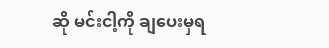ဆို မင်းငါ့ကို ချပေးမှရ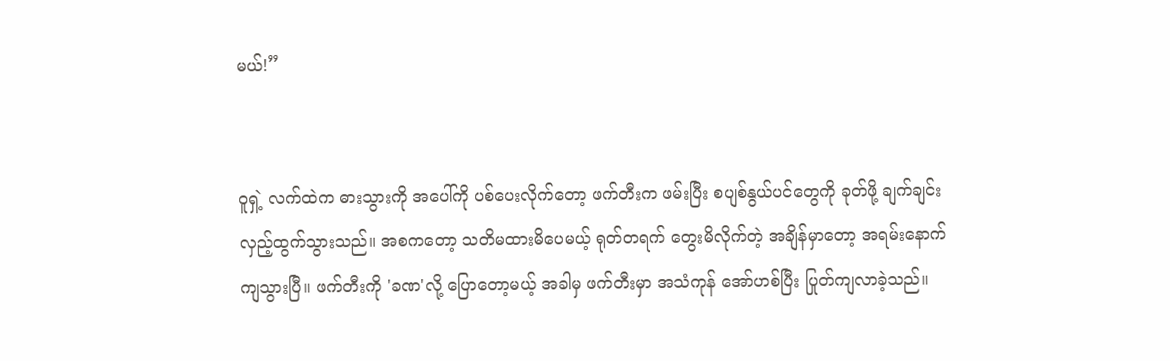မယ်!”


ဝူရှဲ့ လက်ထဲက ဓားသွားကို အပေါ်ကို ပစ်ပေးလိုက်တော့ ဖက်တီးက ဖမ်းပြီး စပျစ်နွယ်ပင်တွေကို ခုတ်ဖို့ ချက်ချင်း လှည့်ထွက်သွားသည်။ အစကတော့ သတိမထားမိပေမယ့် ရုတ်တရက် တွေးမိလိုက်တဲ့ အချိန်မှာတော့ အရမ်းနောက်ကျသွားပြီ။ ဖက်တီးကို 'ခဏ'လို့ ပြောတော့မယ့် အခါမှ ဖက်တီးမှာ အသံကုန် အော်ဟစ်ပြီး ပြုတ်ကျလာခဲ့သည်။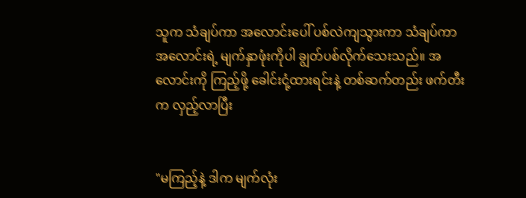သူက သံချပ်ကာ အလောင်းပေါ် ပစ်လဲကျသွားကာ သံချပ်ကာအလောင်းရဲ့ မျက်နှာဖုံးကိုပါ ချွတ်ပစ်လိုက်သေးသည်။ အလောင်းကို ကြည့်ဖို့ ခေါင်းငုံ့ထားရင်းနဲ့ တစ်ဆက်တည်း ဖက်တီးက လှည့်လာပြီး


"မကြည့်နဲ့ ဒါက မျက်လုံး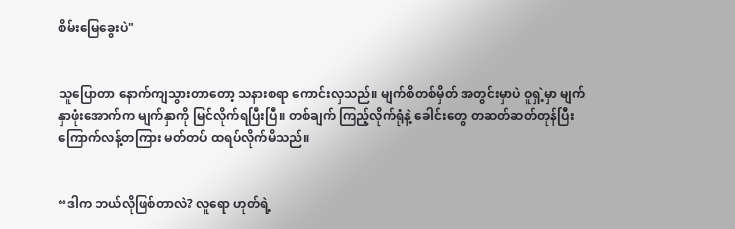စိမ်းမြေခွေးပဲ"


သူပြောတာ နောက်ကျသွားတာတော့ သနားစရာ ကောင်းလှသည်။ မျက်စိတစ်မှိတ် အတွင်းမှာပဲ ဝူရှဲ့မှာ မျက်နှာဖုံးအောက်က မျက်နှာကို မြင်လိုက်ရပြီးပြီ။ တစ်ချက် ကြည့်လိုက်ရုံနဲ့ ခေါင်းတွေ တဆတ်ဆတ်တုန်ပြီး ကြောက်လန့်တကြား မတ်တပ် ထရပ်လိုက်မိသည်။


“ဒါက ဘယ်လိုဖြစ်တာလဲ? လူရော ဟုတ်ရဲ့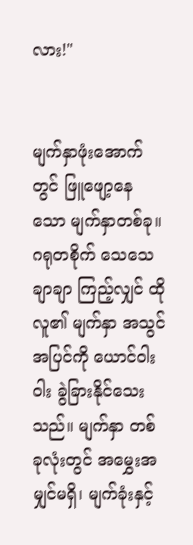လား!"


မျက်နှာဖုံးအောက်တွင် ဖြူဖျော့နေသော မျက်နှာတစ်ခု။ ဂရုတစိုက် သေသေချာချာ ကြည့်လျှင် ထိုလူ၏ မျက်နှာ အသွင်အပြင်ကို ယောင်ဝါးဝါး ခွဲခြားနိုင်သေးသည်။ မျက်နှာ တစ်ခုလုံးတွင် အမွှေးအမျှင်မရှိ၊ မျက်ခုံးနှင့်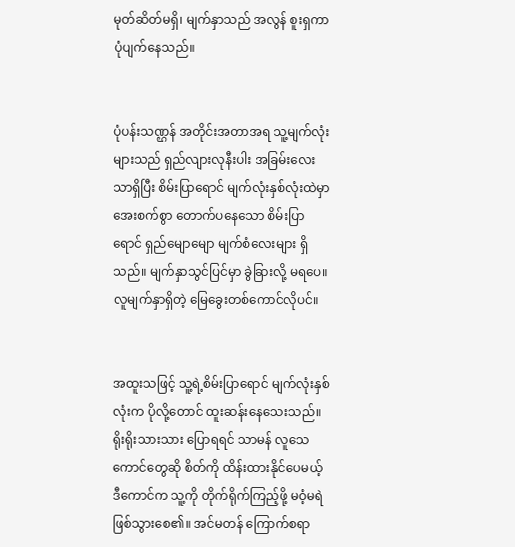မုတ်ဆိတ်မရှိ၊ မျက်နှာသည် အလွန် စူးရှကာ ပုံပျက်နေသည်။


ပုံပန်းသဏ္ဌန် အတိုင်းအတာအရ သူ့မျက်လုံးများသည် ရှည်လျားလုနီးပါး အခြမ်းလေးသာရှိပြီး စိမ်းပြာရောင် မျက်လုံးနှစ်လုံးထဲမှာ အေးစက်စွာ တောက်ပနေသော စိမ်းပြာရောင် ရှည်မျောမျော မျက်စံလေးများ ရှိသည်။ မျက်နှာသွင်ပြင်မှာ ခွဲခြားလို့ မရပေ။ လူမျက်နှာရှိတဲ့ မြေခွေးတစ်ကောင်လိုပင်။


အထူးသဖြင့် သူ့ရဲ့စိမ်းပြာရောင် မျက်လုံးနှစ်လုံးက ပိုလို့တောင် ထူးဆန်းနေသေးသည်။ ရိုးရိုးသားသား ပြောရရင် သာမန် လူသေကောင်တွေဆို စိတ်ကို ထိန်းထားနိုင်ပေမယ့် ဒီကောင်က သူ့ကို တိုက်ရိုက်ကြည့်ဖို့ မဝံ့မရဲ ဖြစ်သွားစေ၏။ အင်မတန် ကြောက်စရာ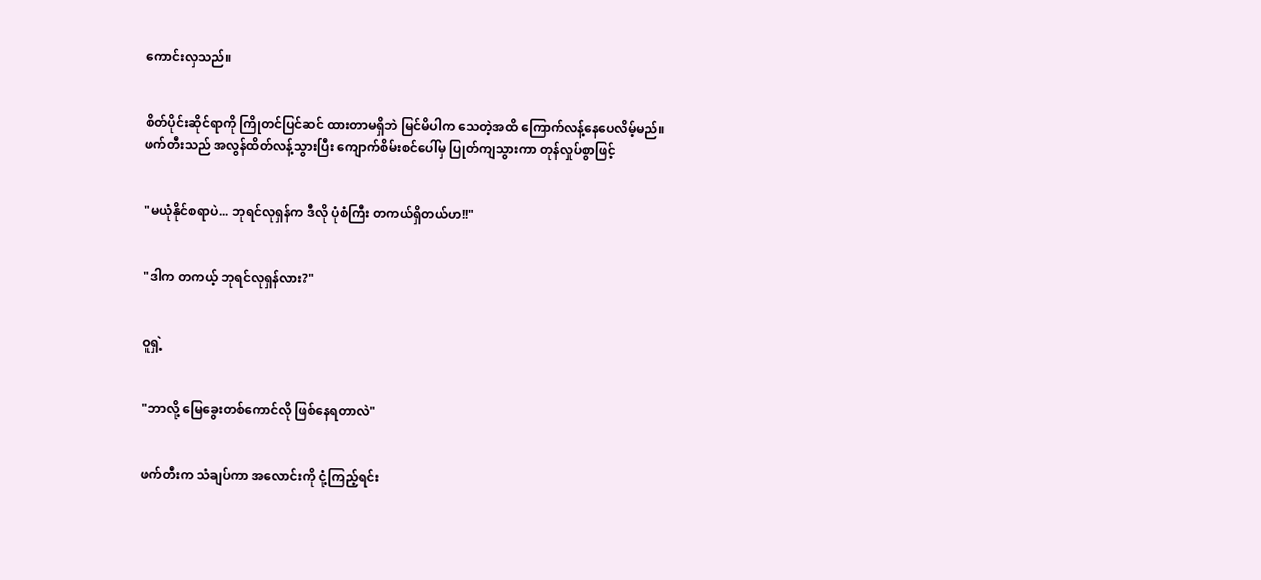ကောင်းလှသည်။


စိတ်ပိုင်းဆိုင်ရာကို ကြိုတင်ပြင်ဆင် ထားတာမရှိဘဲ မြင်မိပါက သေတဲ့အထိ ကြောက်လန့်နေပေလိမ့်မည်။ ဖက်တီးသည် အလွန်ထိတ်လန့်သွားပြီး ကျောက်စိမ်းစင်ပေါ်မှ ပြုတ်ကျသွားကာ တုန်လှုပ်စွာဖြင့်


"မယုံနိုင်စရာပဲ... ဘုရင်လုရှန်က ဒီလို ပုံစံကြီး တကယ်ရှိတယ်ဟ!!"


"ဒါက တကယ့် ဘုရင်လုရှန်လား?"


ဝူရှဲ့


"ဘာလို့ မြေခွေးတစ်ကောင်လို ဖြစ်နေရတာလဲ"


ဖက်တီးက သံချပ်ကာ အလောင်းကို ငုံ့ကြည့်ရင်း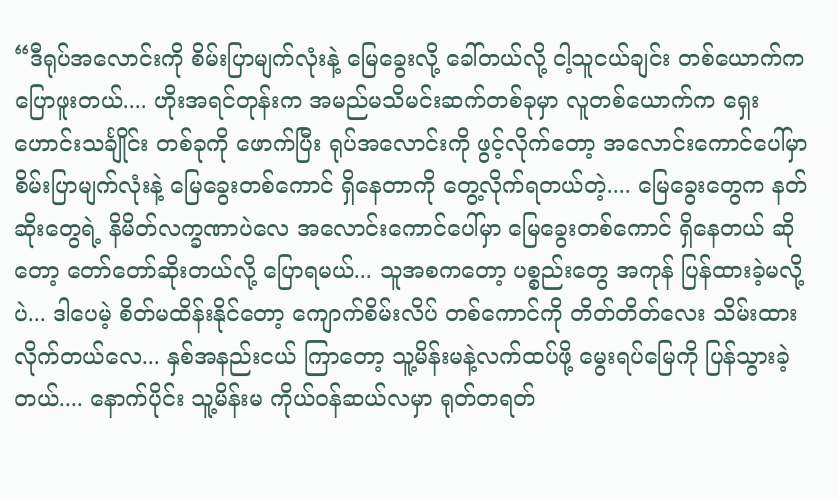“ဒီရုပ်အလောင်းကို စိမ်းပြာမျက်လုံးနဲ့ မြေခွေးလို့ ခေါ်တယ်လို့ ငါ့သူငယ်ချင်း တစ်ယောက်က ပြောဖူးတယ်.... ဟိုးအရင်တုန်းက အမည်မသိမင်းဆက်တစ်ခုမှာ လူတစ်ယောက်က ရှေးဟောင်းသင်္ချိုင်း တစ်ခုကို ဖောက်ပြီး ရုပ်အလောင်းကို ဖွင့်လိုက်တော့ အလောင်းကောင်ပေါ်မှာ စိမ်းပြာမျက်လုံးနဲ့ မြေခွေးတစ်ကောင် ရှိနေတာကို တွေ့လိုက်ရတယ်တဲ့.... မြေခွေးတွေက နတ်ဆိုးတွေရဲ့ နိမိတ်လက္ခဏာပဲလေ အလောင်းကောင်ပေါ်မှာ မြေခွေးတစ်ကောင် ရှိနေတယ် ဆိုတော့ တော်တော်ဆိုးတယ်လို့ ပြောရမယ်... သူအစကတော့ ပစ္စည်းတွေ အကုန် ပြန်ထားခဲ့မလို့ပဲ... ဒါပေမဲ့ စိတ်မထိန်းနိုင်တော့ ကျောက်စိမ်းလိပ် တစ်ကောင်ကို တိတ်တိတ်လေး သိမ်းထားလိုက်တယ်လေ... နှစ်အနည်းငယ် ကြာတော့ သူ့မိန်းမနဲ့လက်ထပ်ဖို့ မွေးရပ်မြေကို ပြန်သွားခဲ့တယ်.... နောက်ပိုင်း သူ့မိန်းမ ကိုယ်ဝန်ဆယ်လမှာ ရုတ်တရတ်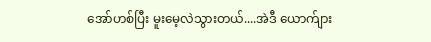အော်ဟစ်ပြီး မူးမေ့လဲသွားတယ်....အဲဒီ ယောက်ျား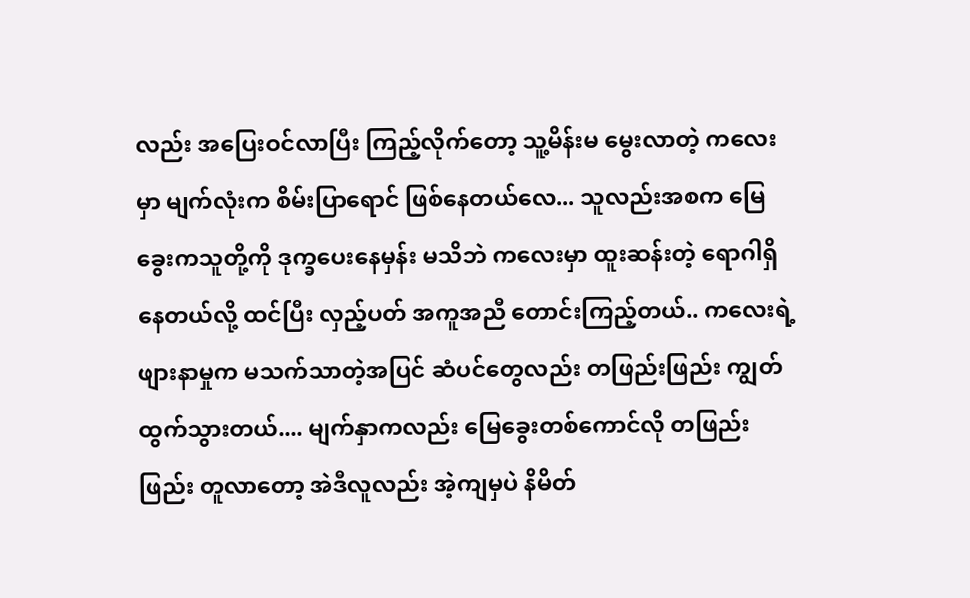လည်း အပြေးဝင်လာပြီး ကြည့်လိုက်တော့ သူ့မိန်းမ မွေးလာတဲ့ ကလေးမှာ မျက်လုံးက စိမ်းပြာရောင် ဖြစ်နေတယ်လေ... သူလည်းအစက မြေခွေးကသူတို့ကို ဒုက္ခပေးနေမှန်း မသိဘဲ ကလေးမှာ ထူးဆန်းတဲ့ ရောဂါရှိနေတယ်လို့ ထင်ပြီး လှည့်ပတ် အကူအညီ တောင်းကြည့်တယ်.. ကလေးရဲ့ဖျားနာမှုက မသက်သာတဲ့အပြင် ဆံပင်တွေလည်း တဖြည်းဖြည်း ကျွတ်ထွက်သွားတယ်.... မျက်နှာကလည်း မြေခွေးတစ်ကောင်လို တဖြည်းဖြည်း တူလာတော့ အဲဒီလူလည်း အဲ့ကျမှပဲ နိမိတ်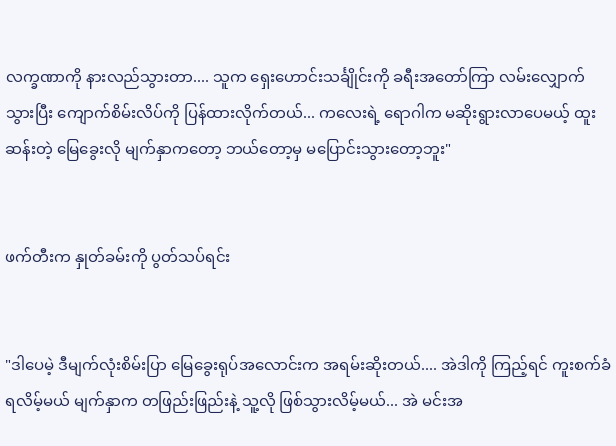လက္ခဏာကို နားလည်သွားတာ.... သူက ရှေးဟောင်းသင်္ချိုင်းကို ခရီးအတော်ကြာ လမ်းလျှောက်သွားပြီး ကျောက်စိမ်းလိပ်ကို ပြန်ထားလိုက်တယ်... ကလေးရဲ့ ရောဂါက မဆိုးရွားလာပေမယ့် ထူးဆန်းတဲ့ မြေခွေးလို မျက်နှာကတော့ ဘယ်တော့မှ မပြောင်းသွားတော့ဘူး"


ဖက်တီးက နှုတ်ခမ်းကို ပွတ်သပ်ရင်း


"ဒါပေမဲ့ ဒီမျက်လုံးစိမ်းပြာ မြေခွေးရုပ်အလောင်းက အရမ်းဆိုးတယ်.... အဲဒါကို ကြည့်ရင် ကူးစက်ခံရလိမ့်မယ် မျက်နှာက တဖြည်းဖြည်းနဲ့ သူ့လို ဖြစ်သွားလိမ့်မယ်... အဲ မင်းအ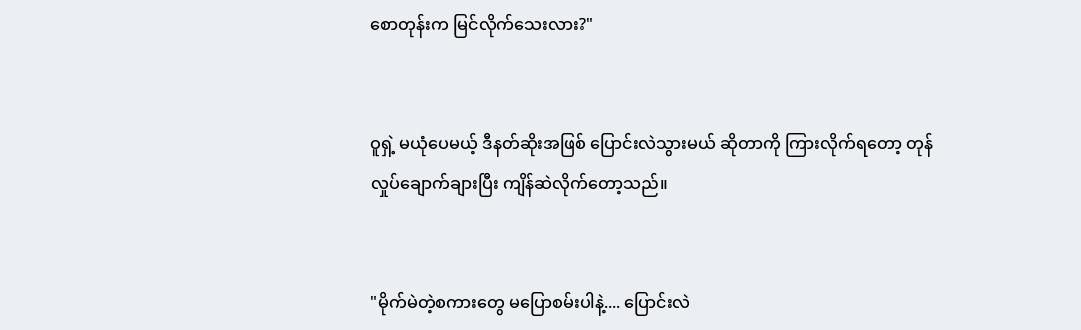စောတုန်းက မြင်လိုက်သေးလား?"


ဝူရှဲ့ မယုံပေမယ့် ဒီနတ်ဆိုးအဖြစ် ပြောင်းလဲသွားမယ် ဆိုတာကို ကြားလိုက်ရတော့ တုန်လှုပ်ချောက်ချားပြီး ကျိန်ဆဲလိုက်တော့သည်။


"မိုက်မဲတဲ့စကားတွေ မပြောစမ်းပါနဲ့.... ပြောင်းလဲ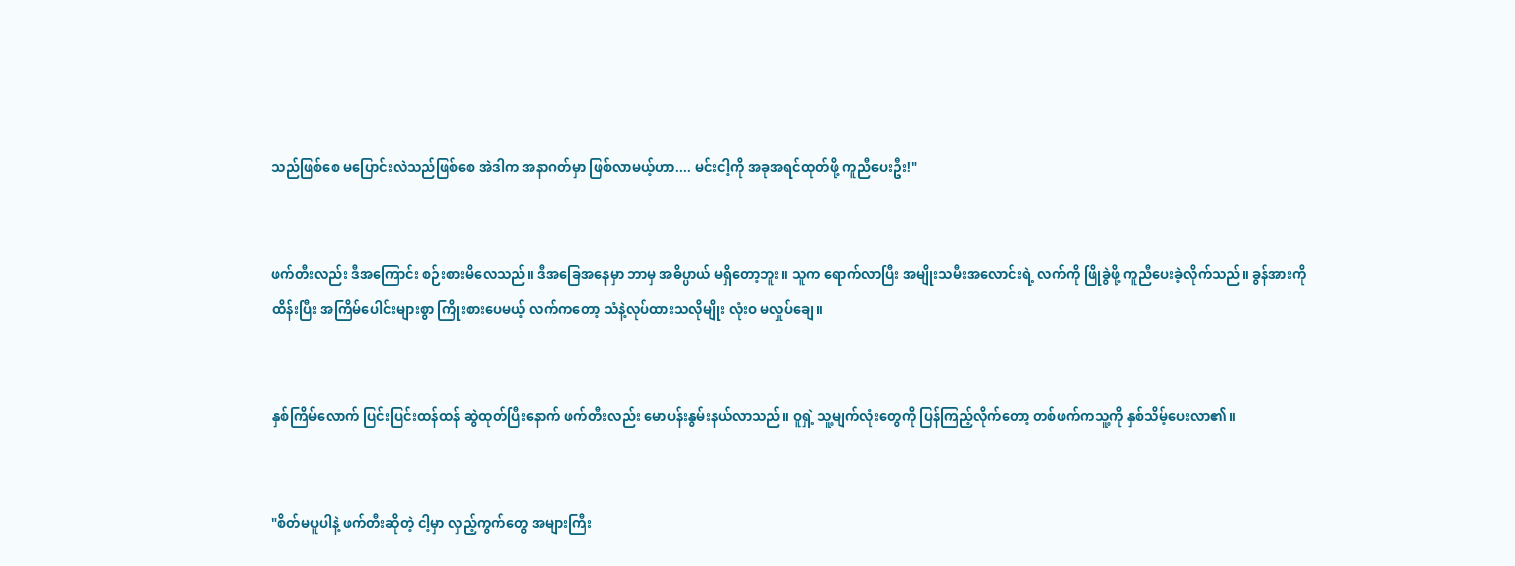သည်ဖြစ်စေ မပြောင်းလဲသည်ဖြစ်စေ အဲဒါက အနာဂတ်မှာ ဖြစ်လာမယ့်ဟာ.... မင်းငါ့ကို အခုအရင်ထုတ်ဖို့ ကူညီပေးဦး!"


ဖက်တီးလည်း ဒီအကြောင်း စဉ်းစားမိလေသည်။ ဒီအခြေအနေမှာ ဘာမှ အဓိပ္ပာယ် မရှိတော့ဘူး။ သူက ရောက်လာပြီး အမျိုးသမီးအလောင်းရဲ့ လက်ကို ဖြိုခွဲဖို့ ကူညီပေးခဲ့လိုက်သည်။ ခွန်အားကို ထိန်းပြီး အကြိမ်ပေါင်းများစွာ ကြိုးစားပေမယ့် လက်ကတော့ သံနဲ့လုပ်ထားသလိုမျိုး လုံးဝ မလှုပ်ချေ။


နှစ်ကြိမ်လောက် ပြင်းပြင်းထန်ထန် ဆွဲထုတ်ပြီးနောက် ဖက်တီးလည်း မောပန်းနွမ်းနယ်လာသည်။ ဝူရှဲ့ သူ့မျက်လုံးတွေကို ပြန်ကြည့်လိုက်တော့ တစ်ဖက်ကသူ့ကို နှစ်သိမ့်ပေးလာ၏။


"စိတ်မပူပါနဲ့ ဖက်တီးဆိုတဲ့ ငါ့မှာ လှည့်ကွက်တွေ အများကြီး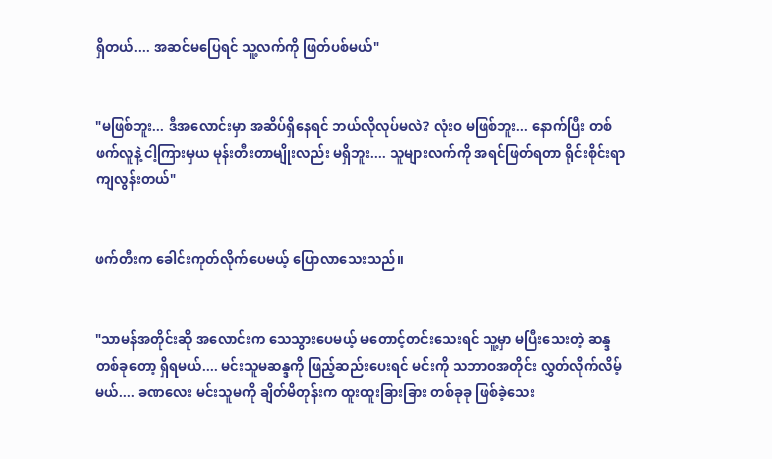ရှိတယ်.... အဆင်မပြေရင် သူ့လက်ကို ဖြတ်ပစ်မယ်"


"မဖြစ်ဘူး... ဒီအလောင်းမှာ အဆိပ်ရှိနေရင် ဘယ်လိုလုပ်မလဲ? လုံးဝ မဖြစ်ဘူး... နောက်ပြီး တစ်ဖက်လူနဲ့ ငါ့ကြားမှယ မုန်းတီးတာမျိုးလည်း မရှိဘူး.... သူများလက်ကို အရင်ဖြတ်ရတာ ရိုင်းစိုင်းရာ ကျလွန်းတယ်"


ဖက်တီးက ခေါင်းကုတ်လိုက်ပေမယ့် ပြောလာသေးသည်။


"သာမန်အတိုင်းဆို အလောင်းက သေသွားပေမယ့် မတောင့်တင်းသေးရင် သူ့မှာ မပြီးသေးတဲ့ ဆန္ဒတစ်ခုတော့ ရှိရမယ်.... မင်းသူမဆန္ဒကို ဖြည့်ဆည်းပေးရင် မင်းကို သဘာဝအတိုင်း လွှတ်လိုက်လိမ့်မယ်.... ခဏလေး မင်းသူမကို ချိတ်မိတုန်းက ထူးထူးခြားခြား တစ်ခုခု ဖြစ်ခဲ့သေး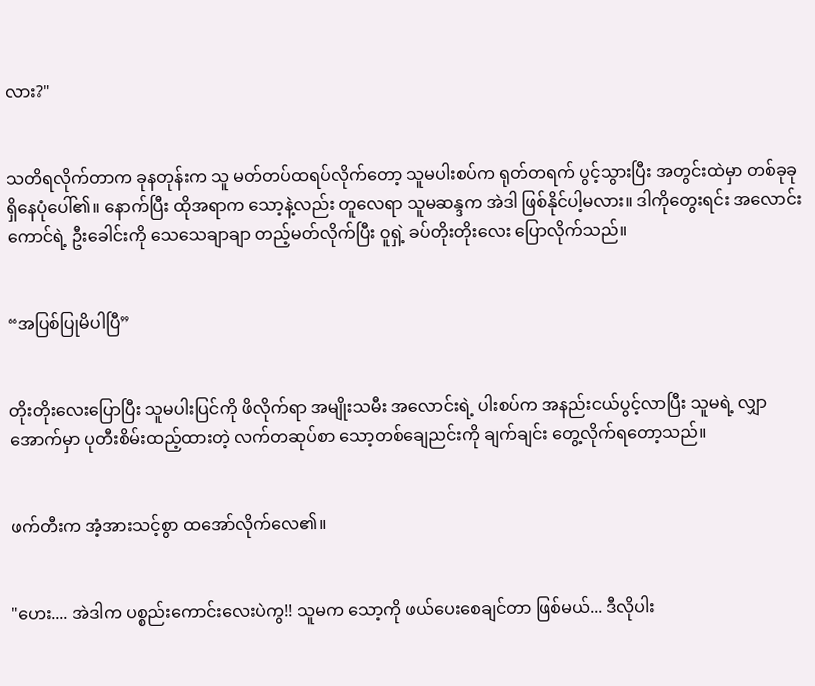လား?"


သတိရလိုက်တာက ခုနတုန်းက သူ မတ်တပ်ထရပ်လိုက်တော့ သူမပါးစပ်က ရုတ်တရက် ပွင့်သွားပြီး အတွင်းထဲမှာ တစ်ခုခု ရှိနေပုံပေါ်၏။ နောက်ပြီး ထိုအရာက သော့နဲ့လည်း တူလေရာ သူမဆန္ဒက အဲဒါ ဖြစ်နိုင်ပါ့မလား။ ဒါကိုတွေးရင်း အလောင်းကောင်ရဲ့ ဦးခေါင်းကို သေသေချာချာ တည့်မတ်လိုက်ပြီး ဝူရှဲ့ ခပ်တိုးတိုးလေး ပြောလိုက်သည်။


“အပြစ်ပြုမိပါပြီ”


တိုးတိုးလေးပြောပြီး သူမပါးပြင်ကို ဖိလိုက်ရာ အမျိုးသမီး အလောင်းရဲ့ ပါးစပ်က အနည်းငယ်ပွင့်လာပြီး သူမရဲ့ လျှာအောက်မှာ ပုတီးစိမ်းထည့်ထားတဲ့ လက်တဆုပ်စာ သော့တစ်ချေညင်းကို ချက်ချင်း တွေ့လိုက်ရတော့သည်။


ဖက်တီးက အံ့အားသင့်စွာ ထအော်လိုက်လေ၏။


"ဟေး.... အဲဒါက ပစ္စည်းကောင်းလေးပဲကွ!! သူမက သော့ကို ဖယ်ပေးစေချင်တာ ဖြစ်မယ်... ဒီလိုပါး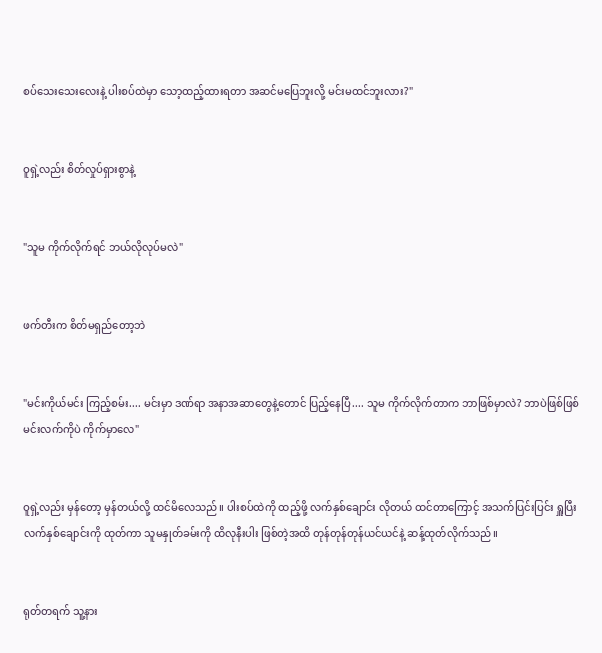စပ်သေးသေးလေးနဲ့ ပါးစပ်ထဲမှာ သော့ထည့်ထားရတာ အဆင်မပြေဘူးလို့ မင်းမထင်ဘူးလား?"


ဝူရှဲ့လည်း စိတ်လှုပ်ရှားစွာနဲ့


"သူမ ကိုက်လိုက်ရင် ဘယ်လိုလုပ်မလဲ"


ဖက်တီးက စိတ်မရှည်တော့ဘဲ


"မင်းကိုယ်မင်း ကြည့်စမ်း.... မင်းမှာ ဒဏ်ရာ အနာအဆာတွေနဲ့တောင် ပြည့်နေပြီ.... သူမ ကိုက်လိုက်တာက ဘာဖြစ်မှာလဲ? ဘာပဲဖြစ်ဖြစ် မင်းလက်ကိုပဲ ကိုက်မှာလေ"


ဝူရှဲ့လည်း မှန်တော့ မှန်တယ်လို့ ထင်မိလေသည်။ ပါးစပ်ထဲကို ထည့်ဖို့ လက်နှစ်ချောင်း လိုတယ် ထင်တာကြောင့် အသက်ပြင်းပြင်း ရှူပြီး လက်နှစ်ချောင်းကို ထုတ်ကာ သူမနှုတ်ခမ်းကို ထိလုနီးပါး ဖြစ်တဲ့အထိ တုန်တုန်တုန်ယင်ယင်နဲ့ ဆန့်ထုတ်လိုက်သည်။


ရုတ်တရက် သူ့နား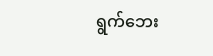ရွက်ဘေး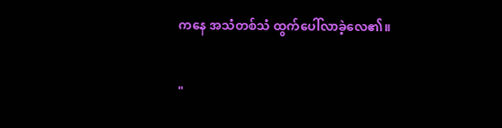ကနေ အသံတစ်သံ ထွက်ပေါ်လာခဲ့လေ၏။


"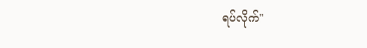ရပ်လိုက်"